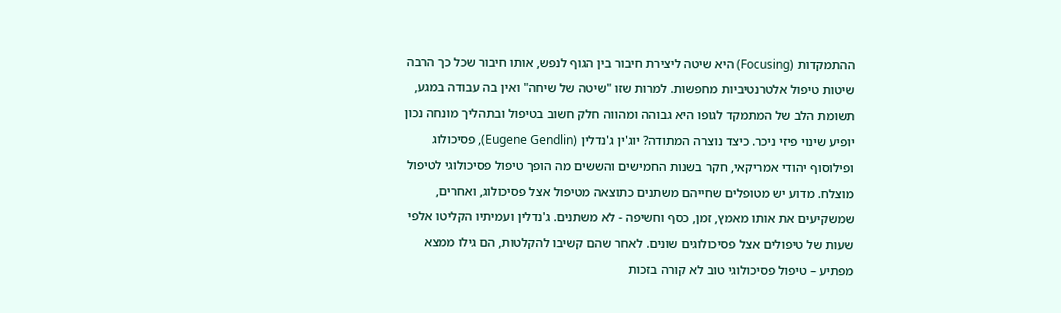ההתמקדות (Focusing) היא שיטה ליצירת חיבור בין הגוף לנפש, אותו חיבור שכל כך הרבה שיטות טיפול אלטרנטיביות מחפשות. למרות שזו "שיטה של שיחה" ואין בה עבודה במגע, תשומת הלב של המתמקד לגופו היא גבוהה ומהווה חלק חשוב בטיפול ובתהליך מונחה נכון יופיע שינוי פיזי ניכר. כיצד נוצרה המתודה? יוג'ין ג'נדלין (Eugene Gendlin), פסיכולוג ופילוסוף יהודי אמריקאי, חקר בשנות החמישים והששים מה הופך טיפול פסיכולוגי לטיפול מוצלח. מדוע יש מטופלים שחייהם משתנים כתוצאה מטיפול אצל פסיכולוג, ואחרים, שמשקיעים את אותו מאמץ, זמן, כסף וחשיפה - לא משתנים. ג'נדלין ועמיתיו הקליטו אלפי שעות של טיפולים אצל פסיכולוגים שונים. לאחר שהם קשיבו להקלטות, הם גילו ממצא מפתיע – טיפול פסיכולוגי טוב לא קורה בזכות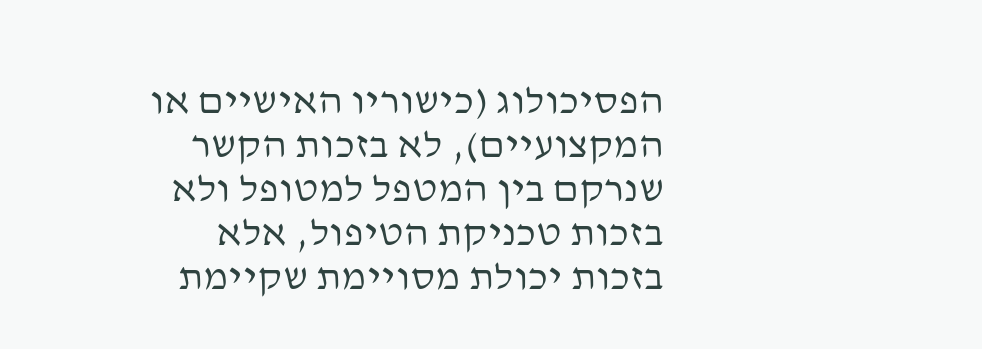הפסיכולוג (כישוריו האישיים או המקצועיים), לא בזכות הקשר שנרקם בין המטפל למטופל ולא בזכות טכניקת הטיפול, אלא בזכות יכולת מסויימת שקיימת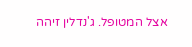אצל המטופל. ג'נדלין זיהה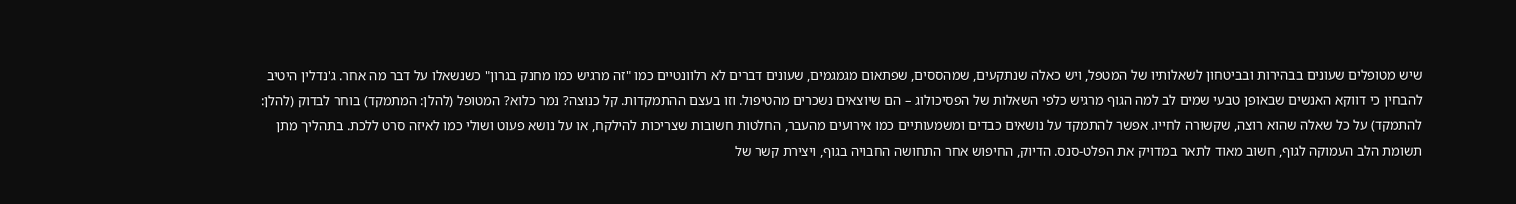שיש מטופלים שעונים בבהירות ובביטחון לשאלותיו של המטפל, ויש כאלה שנתקעים, שמהססים, שפתאום מגמגמים, שעונים דברים לא רלוונטיים כמו "זה מרגיש כמו מחנק בגרון" כשנשאלו על דבר מה אחר. ג'נדלין היטיב להבחין כי דווקא האנשים שבאופן טבעי שמים לב למה הגוף מרגיש כלפי השאלות של הפסיכולוג – הם שיוצאים נשכרים מהטיפול. וזו בעצם ההתמקדות. קל כנוצה? נמר כלוא? המטופל (להלן: המתמקד) בוחר לבדוק (להלן: להתמקד) על כל שאלה שהוא רוצה, שקשורה לחייו. אפשר להתמקד על נושאים כבדים ומשמעותיים כמו אירועים מהעבר, החלטות חשובות שצריכות להילקח, או על נושא פעוט ושולי כמו לאיזה סרט ללכת. בתהליך מתן תשומת הלב העמוקה לגוף, חשוב מאוד לתאר במדויק את הפלט-סנס. הדיוק, החיפוש אחר התחושה החבויה בגוף, ויצירת קשר של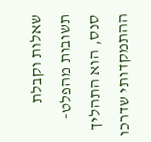שאלות וקבלת תשובות מהפלט-סנס, הוא התהליך ההתמקדותי שדרכו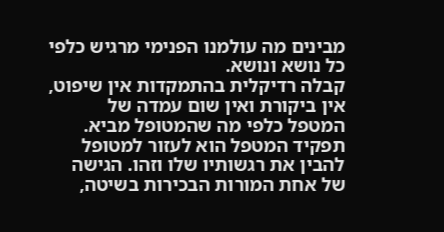מבינים מה עולמנו הפנימי מרגיש כלפי כל נושא ונושא.
קבלה רדיקלית בהתמקדות אין שיפוט, אין ביקורת ואין שום עמדה של המטפל כלפי מה שהמטופל מביא. תפקיד המטפל הוא לעזור למטופל להבין את רגשותיו שלו וזהו. הגישה של אחת המורות הבכירות בשיטה,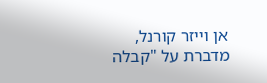אן וייזר קורנל, מדברת על "קבלה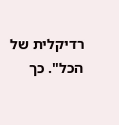רדיקלית של הכל". כך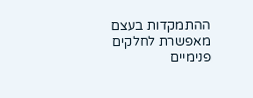ההתמקדות בעצם מאפשרת לחלקים פנימיים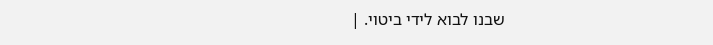שבנו לבוא לידי ביטוי. |